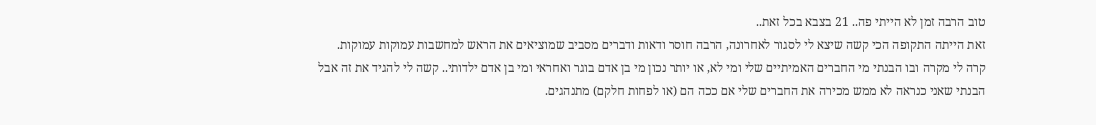טוב הרבה זמן לא הייתי פה.. 21 בצבא בכל זאת..
זאת הייתה התקופה הכי קשה שיצא לי לסגור לאחרונה, הרבה חוסר ודאות ודברים מסביב שמוציאים את הראש למחשבות עמוקות עמוקות.
קרה לי מקרה ובו הבנתי מי החברים האמיתיים שלי ומי לא, או יותר נכון מי בן אדם בוגר ואחראי ומי בן אדם ילדותי.. קשה לי להגיד את זה אבל הבנתי שאני כנראה לא ממש מכירה את החברים שלי אם ככה הם (או לפחות חלקם) מתנהגים.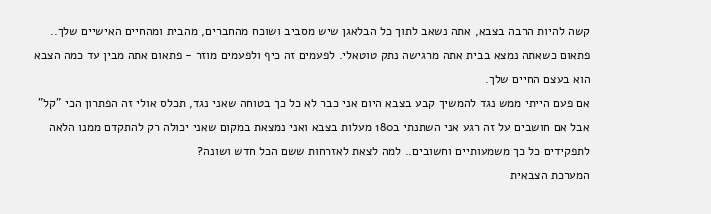קשה להיות הרבה בצבא, אתה נשאב לתוך כל הבלאגן שיש מסביב ושוכח מהחברים, מהבית ומהחיים האישיים שלך.. פתאום כשאתה נמצא בבית אתה מרגישה נתק טוטאלי. לפעמים זה כיף ולפעמים מוזר - פתאום אתה מבין עד כמה הצבא הוא בעצם החיים שלך.
אם פעם הייתי ממש נגד להמשיך קבע בצבא היום אני כבר לא כל כך בטוחה שאני נגד, תכלס אולי זה הפתרון הכי "קל" אבל אם חושבים על זה רגע אני השתנתי ב180 מעלות בצבא ואני נמצאת במקום שאני יכולה רק להתקדם ממנו הלאה לתפקידים כל כך משמעותיים וחשובים.. למה לצאת לאזרחות ששם הכל חדש ושונה?
המערכת הצבאית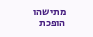מתישהו הופכת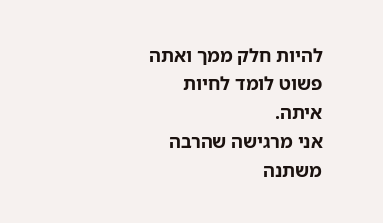להיות חלק ממך ואתה פשוט לומד לחיות איתה.
אני מרגישה שהרבה משתנה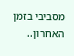מסביבי בזמן האחרון..